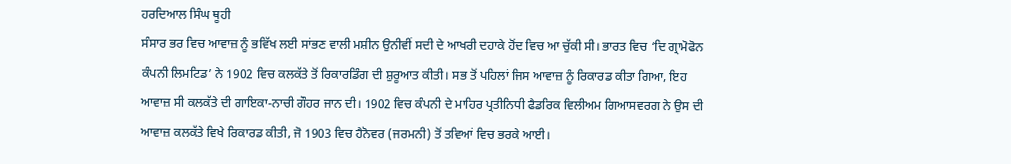ਹਰਦਿਆਲ ਸਿੰਘ ਥੂਹੀ
ਸੰਸਾਰ ਭਰ ਵਿਚ ਆਵਾਜ਼ ਨੂੰ ਭਵਿੱਖ ਲਈ ਸਾਂਭਣ ਵਾਲੀ ਮਸ਼ੀਨ ਉਨੀਵੀਂ ਸਦੀ ਦੇ ਆਖਰੀ ਦਹਾਕੇ ਹੋਂਦ ਵਿਚ ਆ ਚੁੱਕੀ ਸੀ। ਭਾਰਤ ਵਿਚ ‘ਦਿ ਗ੍ਰਾਮੋਫੋਨ ਕੰਪਨੀ ਲਿਮਟਿਡ’ ਨੇ 1902 ਵਿਚ ਕਲਕੱਤੇ ਤੋਂ ਰਿਕਾਰਡਿੰਗ ਦੀ ਸ਼ੁਰੂਆਤ ਕੀਤੀ। ਸਭ ਤੋਂ ਪਹਿਲਾਂ ਜਿਸ ਆਵਾਜ਼ ਨੂੰ ਰਿਕਾਰਡ ਕੀਤਾ ਗਿਆ, ਇਹ ਆਵਾਜ਼ ਸੀ ਕਲਕੱਤੇ ਦੀ ਗਾਇਕਾ-ਨਾਚੀ ਗੌਹਰ ਜਾਨ ਦੀ। 1902 ਵਿਚ ਕੰਪਨੀ ਦੇ ਮਾਹਿਰ ਪ੍ਰਤੀਨਿਧੀ ਫੈਡਰਿਕ ਵਿਲੀਅਮ ਗਿਆਸਵਰਗ ਨੇ ਉਸ ਦੀ ਆਵਾਜ਼ ਕਲਕੱਤੇ ਵਿਖੇ ਰਿਕਾਰਡ ਕੀਤੀ, ਜੋ 1903 ਵਿਚ ਹੈਨੋਵਰ (ਜਰਮਨੀ) ਤੋਂ ਤਵਿਆਂ ਵਿਚ ਭਰਕੇ ਆਈ।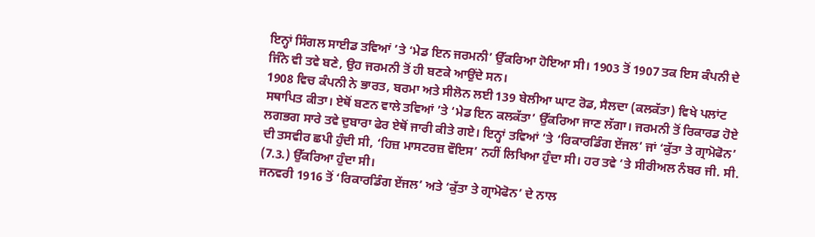ਇਨ੍ਹਾਂ ਸਿੰਗਲ ਸਾਈਡ ਤਵਿਆਂ ’ਤੇ ‘ਮੇਡ ਇਨ ਜਰਮਨੀ’ ਉੱਕਰਿਆ ਹੋਇਆ ਸੀ। 1903 ਤੋਂ 1907 ਤਕ ਇਸ ਕੰਪਨੀ ਦੇ ਜਿੰਨੇ ਵੀ ਤਵੇ ਬਣੇ, ਉਹ ਜਰਮਨੀ ਤੋਂ ਹੀ ਬਣਕੇ ਆਉਂਦੇ ਸਨ।
1908 ਵਿਚ ਕੰਪਨੀ ਨੇ ਭਾਰਤ, ਬਰਮਾ ਅਤੇ ਸੀਲੋਨ ਲਈ 139 ਬੇਲੀਆ ਘਾਟ ਰੋਡ, ਸੈਲਦਾ (ਕਲਕੱਤਾ) ਵਿਖੇ ਪਲਾਂਟ ਸਥਾਪਿਤ ਕੀਤਾ। ਏਥੋਂ ਬਣਨ ਵਾਲੇ ਤਵਿਆਂ ’ਤੇ ‘ਮੇਡ ਇਨ ਕਲਕੱਤਾ’ ਉੱਕਰਿਆ ਜਾਣ ਲੱਗਾ। ਜਰਮਨੀ ਤੋਂ ਰਿਕਾਰਡ ਹੋਏ ਲਗਭਗ ਸਾਰੇ ਤਵੇ ਦੁਬਾਰਾ ਫੇਰ ਏਥੋਂ ਜਾਰੀ ਕੀਤੇ ਗਏ। ਇਨ੍ਹਾਂ ਤਵਿਆਂ ’ਤੇ ‘ਰਿਕਾਰਡਿੰਗ ਏਂਜਲ’ ਜਾਂ ‘ਕੁੱਤਾ ਤੇ ਗ੍ਰਾਮੋਫੋਨ’ ਦੀ ਤਸਵੀਰ ਛਪੀ ਹੁੰਦੀ ਸੀ, ‘ਹਿਜ਼ ਮਾਸਟਰਜ਼ ਵੌਇਸ’ ਨਹੀਂ ਲਿਖਿਆ ਹੁੰਦਾ ਸੀ। ਹਰ ਤਵੇ ’ਤੇ ਸੀਰੀਅਲ ਨੰਬਰ ਜੀ. ਸੀ. (7.3.) ਉੱਕਰਿਆ ਹੁੰਦਾ ਸੀ।
ਜਨਵਰੀ 1916 ਤੋਂ ‘ਰਿਕਾਰਡਿੰਗ ਏਂਜਲ’ ਅਤੇ ‘ਕੁੱਤਾ ਤੇ ਗ੍ਰਾਮੋਫੋਨ’ ਦੇ ਨਾਲ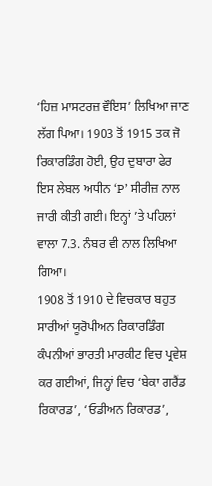‘ਹਿਜ਼ ਮਾਸਟਰਜ਼ ਵੌਇਸ’ ਲਿਖਿਆ ਜਾਣ ਲੱਗ ਪਿਆ। 1903 ਤੋਂ 1915 ਤਕ ਜੋ ਰਿਕਾਰਡਿੰਗ ਹੋਈ, ਉਹ ਦੁਬਾਰਾ ਫੇਰ ਇਸ ਲੇਬਲ ਅਧੀਨ ‘P’ ਸੀਰੀਜ਼ ਨਾਲ ਜਾਰੀ ਕੀਤੀ ਗਈ। ਇਨ੍ਹਾਂ ’ਤੇ ਪਹਿਲਾਂ ਵਾਲਾ 7.3. ਨੰਬਰ ਵੀ ਨਾਲ ਲਿਖਿਆ ਗਿਆ।
1908 ਤੋਂ 1910 ਦੇ ਵਿਚਕਾਰ ਬਹੁਤ ਸਾਰੀਆਂ ਯੂਰੋਪੀਅਨ ਰਿਕਾਰਡਿੰਗ ਕੰਪਨੀਆਂ ਭਾਰਤੀ ਮਾਰਕੀਟ ਵਿਚ ਪ੍ਰਵੇਸ਼ ਕਰ ਗਈਆਂ, ਜਿਨ੍ਹਾਂ ਵਿਚ ‘ਬੇਕਾ ਗਰੈਂਡ ਰਿਕਾਰਡ’, ‘ਓਡੀਅਨ ਰਿਕਾਰਡ’,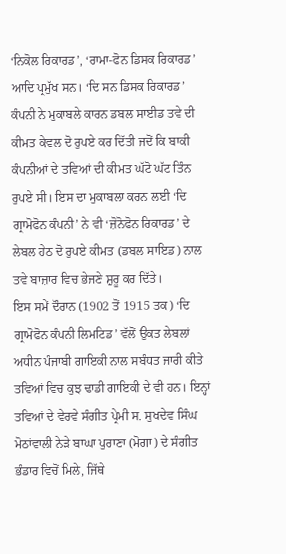‘ਨਿਕੋਲ ਰਿਕਾਰਡ’, ‘ਰਾਮਾ-ਫੋਨ ਡਿਸਕ ਰਿਕਾਰਡ’ ਆਦਿ ਪ੍ਰਮੁੱਖ ਸਨ। ‘ਦਿ ਸਨ ਡਿਸਕ ਰਿਕਾਰਡ’ ਕੰਪਨੀ ਨੇ ਮੁਕਾਬਲੇ ਕਾਰਨ ਡਬਲ ਸਾਈਡ ਤਵੇ ਦੀ ਕੀਮਤ ਕੇਵਲ ਦੋ ਰੁਪਏ ਕਰ ਦਿੱਤੀ ਜਦੋਂ ਕਿ ਬਾਕੀ ਕੰਪਨੀਆਂ ਦੇ ਤਵਿਆਂ ਦੀ ਕੀਮਤ ਘੱਟੋ ਘੱਟ ਤਿੰਨ ਰੁਪਏ ਸੀ। ਇਸ ਦਾ ਮੁਕਾਬਲਾ ਕਰਨ ਲਈ ‘ਦਿ ਗ੍ਰਾਮੋਫੋਨ ਕੰਪਨੀ’ ਨੇ ਵੀ ‘ਜ਼ੋਨੋਫੋਨ ਰਿਕਾਰਡ’ ਦੇ ਲੇਬਲ ਹੇਠ ਦੋ ਰੁਪਏ ਕੀਮਤ (ਡਬਲ ਸਾਇਡ) ਨਾਲ ਤਵੇ ਬਾਜ਼ਾਰ ਵਿਚ ਭੇਜਣੇ ਸ਼ੁਰੂ ਕਰ ਦਿੱਤੇ।
ਇਸ ਸਮੇਂ ਦੌਰਾਨ (1902 ਤੋਂ 1915 ਤਕ) ‘ਦਿ ਗ੍ਰਾਮੋਫੋਨ ਕੰਪਨੀ ਲਿਮਟਿਡ’ ਵੱਲੋਂ ਉਕਤ ਲੇਬਲਾਂ ਅਧੀਨ ਪੰਜਾਬੀ ਗਾਇਕੀ ਨਾਲ ਸਬੰਧਤ ਜਾਰੀ ਕੀਤੇ ਤਵਿਆਂ ਵਿਚ ਕੁਝ ਢਾਡੀ ਗਾਇਕੀ ਦੇ ਵੀ ਹਨ। ਇਨ੍ਹਾਂ ਤਵਿਆਂ ਦੇ ਵੇਰਵੇ ਸੰਗੀਤ ਪ੍ਰੇਮੀ ਸ. ਸੁਖਦੇਵ ਸਿੰਘ ਮੋਠਾਂਵਾਲੀ ਨੇੜੇ ਬਾਘਾ ਪੁਰਾਣਾ (ਮੋਗਾ) ਦੇ ਸੰਗੀਤ ਭੰਡਾਰ ਵਿਚੋਂ ਮਿਲੇ, ਜਿੱਥੇ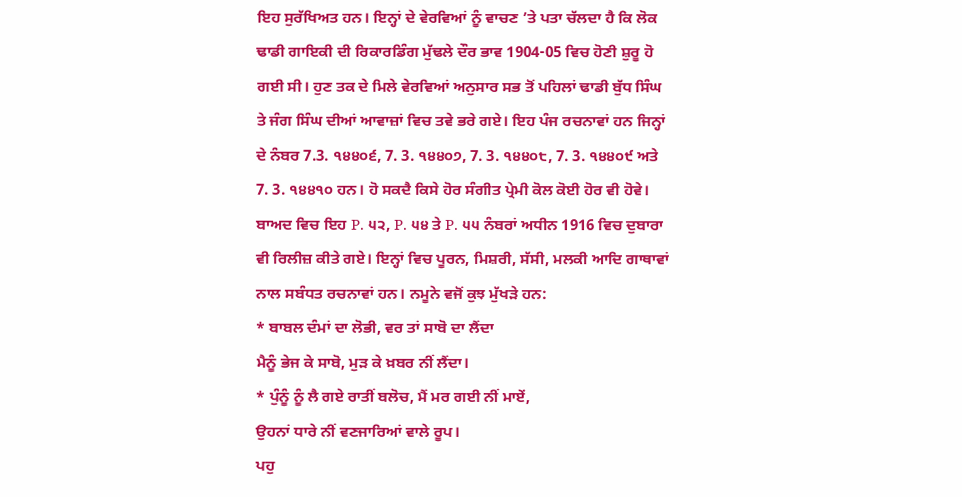ਇਹ ਸੁਰੱਖਿਅਤ ਹਨ। ਇਨ੍ਹਾਂ ਦੇ ਵੇਰਵਿਆਂ ਨੂੰ ਵਾਚਣ ’ਤੇ ਪਤਾ ਚੱਲਦਾ ਹੈ ਕਿ ਲੋਕ ਢਾਡੀ ਗਾਇਕੀ ਦੀ ਰਿਕਾਰਡਿੰਗ ਮੁੱਢਲੇ ਦੌਰ ਭਾਵ 1904-05 ਵਿਚ ਹੋਣੀ ਸ਼ੁਰੂ ਹੋ ਗਈ ਸੀ। ਹੁਣ ਤਕ ਦੇ ਮਿਲੇ ਵੇਰਵਿਆਂ ਅਨੁਸਾਰ ਸਭ ਤੋਂ ਪਹਿਲਾਂ ਢਾਡੀ ਬੁੱਧ ਸਿੰਘ ਤੇ ਜੰਗ ਸਿੰਘ ਦੀਆਂ ਆਵਾਜ਼ਾਂ ਵਿਚ ਤਵੇ ਭਰੇ ਗਏ। ਇਹ ਪੰਜ ਰਚਨਾਵਾਂ ਹਨ ਜਿਨ੍ਹਾਂ ਦੇ ਨੰਬਰ 7.3. ੧੪੪੦੬, 7. 3. ੧੪੪੦੭, 7. 3. ੧੪੪੦੮, 7. 3. ੧੪੪੦੯ ਅਤੇ 7. 3. ੧੪੪੧੦ ਹਨ। ਹੋ ਸਕਦੈ ਕਿਸੇ ਹੋਰ ਸੰਗੀਤ ਪ੍ਰੇਮੀ ਕੋਲ ਕੋਈ ਹੋਰ ਵੀ ਹੋਵੇ। ਬਾਅਦ ਵਿਚ ਇਹ P. ੫੨, P. ੫੪ ਤੇ P. ੫੫ ਨੰਬਰਾਂ ਅਧੀਨ 1916 ਵਿਚ ਦੁਬਾਰਾ ਵੀ ਰਿਲੀਜ਼ ਕੀਤੇ ਗਏ। ਇਨ੍ਹਾਂ ਵਿਚ ਪੂਰਨ, ਮਿਸ਼ਰੀ, ਸੱਸੀ, ਮਲਕੀ ਆਦਿ ਗਾਥਾਵਾਂ ਨਾਲ ਸਬੰਧਤ ਰਚਨਾਵਾਂ ਹਨ। ਨਮੂਨੇ ਵਜੋਂ ਕੁਝ ਮੁੱਖੜੇ ਹਨ:
* ਬਾਬਲ ਦੰਮਾਂ ਦਾ ਲੋਭੀ, ਵਰ ਤਾਂ ਸਾਬੋ ਦਾ ਲੈਂਦਾ
ਮੈਨੂੰ ਭੇਜ ਕੇ ਸਾਬੋ, ਮੁੜ ਕੇ ਖ਼ਬਰ ਨੀਂ ਲੈਂਦਾ।
* ਪੁੰਨੂੰ ਨੂੰ ਲੈ ਗਏ ਰਾਤੀਂ ਬਲੋਚ, ਮੈਂ ਮਰ ਗਈ ਨੀਂ ਮਾਏਂ,
ਉਹਨਾਂ ਧਾਰੇ ਨੀਂ ਵਣਜਾਰਿਆਂ ਵਾਲੇ ਰੂਪ।
ਪਹੁ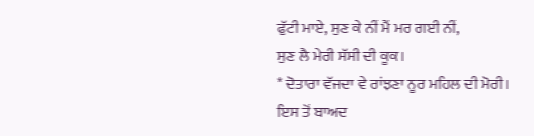ਫੁੱਟੀ ਮਾਏ, ਸੁਣ ਕੇ ਨੀਂ ਮੈਂ ਮਰ ਗਈ ਨੀਂ,
ਸੁਣ ਲੈ ਮੇਰੀ ਸੱਸੀ ਦੀ ਕੂਕ।
* ਦੋਤਾਰਾ ਵੱਜਦਾ ਵੇ ਰਾਂਝਣਾ ਨੂਰ ਮਹਿਲ ਦੀ ਮੋਰੀ।
ਇਸ ਤੋਂ ਬਾਅਦ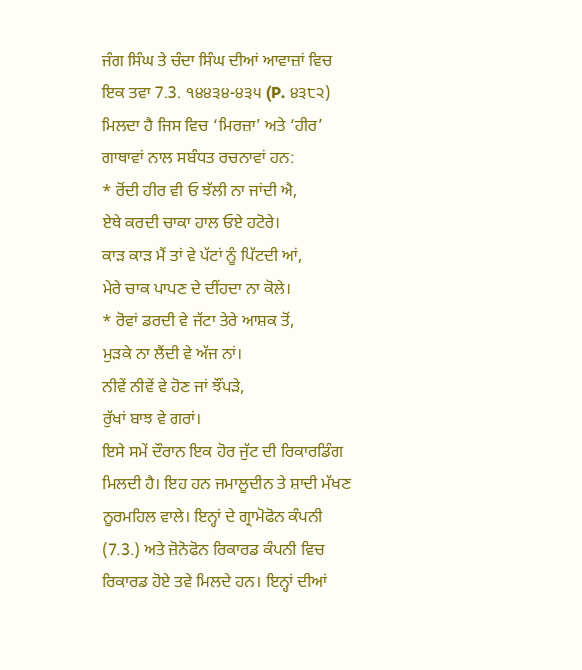ਜੰਗ ਸਿੰਘ ਤੇ ਚੰਦਾ ਸਿੰਘ ਦੀਆਂ ਆਵਾਜ਼ਾਂ ਵਿਚ ਇਕ ਤਵਾ 7.3. ੧੪੪੩੪-੪੩੫ (P. ੪੩੮੨) ਮਿਲਦਾ ਹੈ ਜਿਸ ਵਿਚ ‘ਮਿਰਜ਼ਾ’ ਅਤੇ ‘ਹੀਰ’ ਗਾਥਾਵਾਂ ਨਾਲ ਸਬੰਧਤ ਰਚਨਾਵਾਂ ਹਨ:
* ਰੋਂਦੀ ਹੀਰ ਵੀ ਓ ਝੱਲੀ ਨਾ ਜਾਂਦੀ ਐ,
ਏਥੇ ਕਰਦੀ ਚਾਕਾ ਹਾਲ ਓਏ ਹਟੋਰੇ।
ਕਾੜ ਕਾੜ ਮੈਂ ਤਾਂ ਵੇ ਪੱਟਾਂ ਨੂੰ ਪਿੱਟਦੀ ਆਂ,
ਮੇਰੇ ਚਾਕ ਪਾਪਣ ਦੇ ਦੀਂਹਦਾ ਨਾ ਕੋਲੇ।
* ਰੋਵਾਂ ਡਰਦੀ ਵੇ ਜੱਟਾ ਤੇਰੇ ਆਸ਼ਕ ਤੋਂ,
ਮੁੜਕੇ ਨਾ ਲੈਂਦੀ ਵੇ ਅੱਜ ਨਾਂ।
ਨੀਵੇਂ ਨੀਵੇਂ ਵੇ ਹੋਣ ਜਾਂ ਝੌਂਪੜੇ,
ਰੁੱਖਾਂ ਬਾਝ ਵੇ ਗਰਾਂ।
ਇਸੇ ਸਮੇਂ ਦੌਰਾਨ ਇਕ ਹੋਰ ਜੁੱਟ ਦੀ ਰਿਕਾਰਡਿੰਗ ਮਿਲਦੀ ਹੈ। ਇਹ ਹਨ ਜਮਾਲੂਦੀਨ ਤੇ ਸ਼ਾਦੀ ਮੱਖਣ ਨੂਰਮਹਿਲ ਵਾਲੇ। ਇਨ੍ਹਾਂ ਦੇ ਗ੍ਰਾਮੋਫੋਨ ਕੰਪਨੀ (7.3.) ਅਤੇ ਜ਼ੋਨੋਫੋਨ ਰਿਕਾਰਡ ਕੰਪਨੀ ਵਿਚ ਰਿਕਾਰਡ ਹੋਏ ਤਵੇ ਮਿਲਦੇ ਹਨ। ਇਨ੍ਹਾਂ ਦੀਆਂ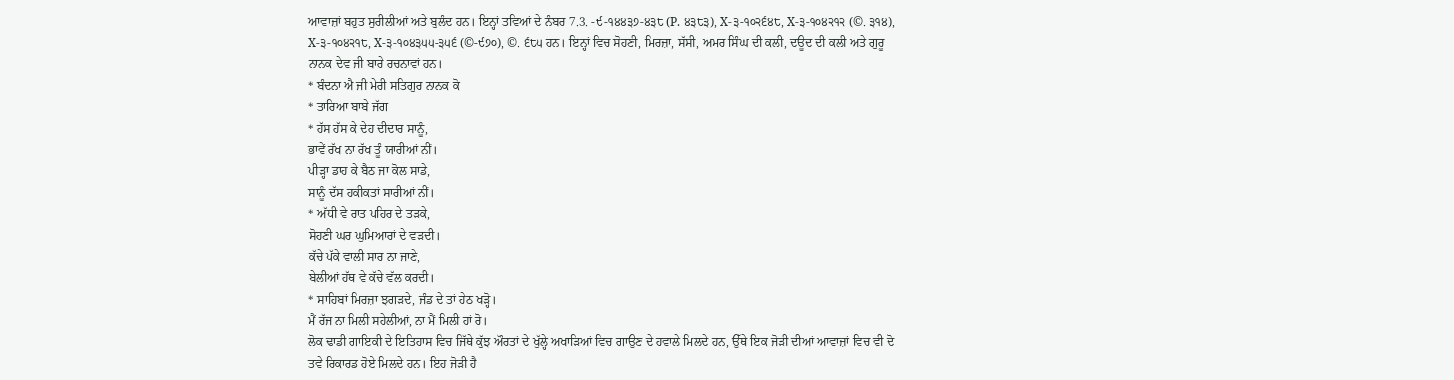ਆਵਾਜ਼ਾਂ ਬਹੁਤ ਸੁਰੀਲੀਆਂ ਅਤੇ ਬੁਲੰਦ ਹਨ। ਇਨ੍ਹਾਂ ਤਵਿਆਂ ਦੇ ਨੰਬਰ 7.3. -੯-੧੪੪੩੭-੪੩੮ (P. ੪੩੮੩), X-੩-੧੦੨੬੪੮, X-੩-੧੦੪੨੧੨ (©. ੩੧੪), X-੩-੧੦੪੨੧੮, X-੩-੧੦੪੩੫੫-੩੫੬ (©-੯੭੦), ©. ੬੮੫ ਹਨ। ਇਨ੍ਹਾਂ ਵਿਚ ਸੋਹਣੀ, ਮਿਰਜ਼ਾ, ਸੱਸੀ, ਅਮਰ ਸਿੰਘ ਦੀ ਕਲੀ, ਦਊਦ ਦੀ ਕਲੀ ਅਤੇ ਗੁਰੂ ਨਾਨਕ ਦੇਵ ਜੀ ਬਾਰੇ ਰਚਨਾਵਾਂ ਹਨ।
* ਬੰਦਨਾ ਐ ਜੀ ਮੇਰੀ ਸਤਿਗੁਰ ਨਾਨਕ ਕੋ
* ਤਾਰਿਆ ਬਾਬੇ ਜੱਗ
* ਹੱਸ ਹੱਸ ਕੇ ਦੇਹ ਦੀਦਾਰ ਸਾਨੂੰ,
ਭਾਵੇਂ ਰੱਖ ਨਾ ਰੱਖ ਤੂੰ ਯਾਰੀਆਂ ਨੀਂ।
ਪੀੜ੍ਹਾ ਡਾਹ ਕੇ ਬੈਠ ਜਾ ਕੋਲ ਸਾਡੇ,
ਸਾਨੂੰ ਦੱਸ ਹਕੀਕਤਾਂ ਸਾਰੀਆਂ ਨੀਂ।
* ਅੱਧੀ ਵੇ ਰਾਤ ਪਹਿਰ ਦੇ ਤੜਕੇ,
ਸੋਹਣੀ ਘਰ ਘੁਮਿਆਰਾਂ ਦੇ ਵੜਦੀ।
ਕੱਚੇ ਪੱਕੇ ਵਾਲੀ ਸਾਰ ਨਾ ਜਾਣੇ,
ਬੇਲੀਆਂ ਹੱਥ ਵੇ ਕੱਚੇ ਵੱਲ ਕਰਦੀ।
* ਸਾਹਿਬਾਂ ਮਿਰਜ਼ਾ ਝਗੜਦੇ, ਜੰਡ ਦੇ ਤਾਂ ਹੇਠ ਖੜ੍ਹੋ।
ਮੈਂ ਰੱਜ ਨਾ ਮਿਲੀ ਸਹੇਲੀਆਂ, ਨਾ ਮੈਂ ਮਿਲੀ ਹਾਂ ਰੋ।
ਲੋਕ ਢਾਡੀ ਗਾਇਕੀ ਦੇ ਇਤਿਹਾਸ ਵਿਚ ਜਿੱਥੇ ਕੁੱਝ ਔਰਤਾਂ ਦੇ ਖੁੱਲ੍ਹੇ ਅਖਾੜਿਆਂ ਵਿਚ ਗਾਉਣ ਦੇ ਹਵਾਲੇ ਮਿਲਦੇ ਹਨ, ਉੱਥੇ ਇਕ ਜੋੜੀ ਦੀਆਂ ਆਵਾਜ਼ਾਂ ਵਿਚ ਵੀ ਦੋ ਤਵੇ ਰਿਕਾਰਡ ਹੋਏ ਮਿਲਦੇ ਹਨ। ਇਹ ਜੋੜੀ ਹੈ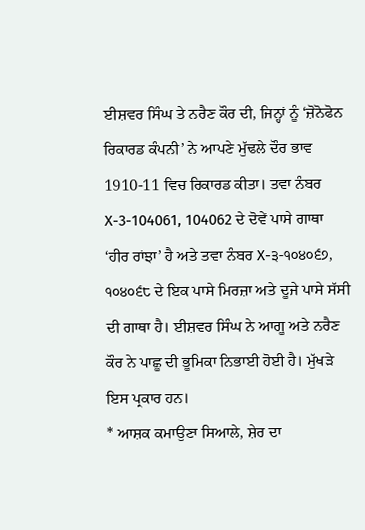ਈਸ਼ਵਰ ਸਿੰਘ ਤੇ ਨਰੈਣ ਕੌਰ ਦੀ, ਜਿਨ੍ਹਾਂ ਨੂੰ ‘ਜ਼ੋਨੋਫੋਨ ਰਿਕਾਰਡ ਕੰਪਨੀ’ ਨੇ ਆਪਣੇ ਮੁੱਢਲੇ ਦੌਰ ਭਾਵ 1910-11 ਵਿਚ ਰਿਕਾਰਡ ਕੀਤਾ। ਤਵਾ ਨੰਬਰ X-3-104061, 104062 ਦੇ ਦੋਵੇਂ ਪਾਸੇ ਗਾਥਾ ‘ਹੀਰ ਰਾਂਝਾ’ ਹੈ ਅਤੇ ਤਵਾ ਨੰਬਰ X-੩-੧੦੪੦੬੭, ੧੦੪੦੬੮ ਦੇ ਇਕ ਪਾਸੇ ਮਿਰਜ਼ਾ ਅਤੇ ਦੂਜੇ ਪਾਸੇ ਸੱਸੀ ਦੀ ਗਾਥਾ ਹੈ। ਈਸ਼ਵਰ ਸਿੰਘ ਨੇ ਆਗੂ ਅਤੇ ਨਰੈਣ ਕੌਰ ਨੇ ਪਾਛੂ ਦੀ ਭੂਮਿਕਾ ਨਿਭਾਈ ਹੋਈ ਹੈ। ਮੁੱਖੜੇ ਇਸ ਪ੍ਰਕਾਰ ਹਨ।
* ਆਸ਼ਕ ਕਮਾਉਣਾ ਸਿਆਲੇ, ਸ਼ੇਰ ਦਾ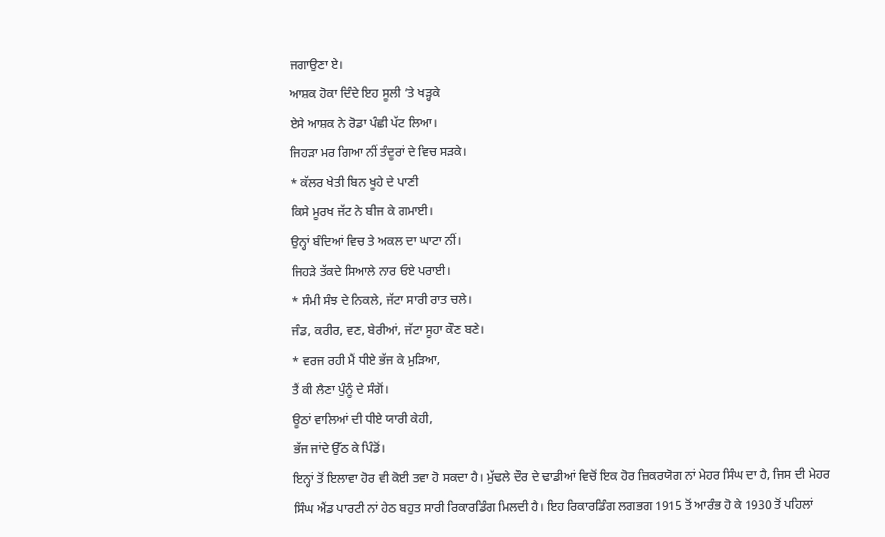ਜਗਾਉਣਾ ਏ।
ਆਸ਼ਕ ਹੋਕਾ ਦਿੰਦੇ ਇਹ ਸੂਲੀ ’ਤੇ ਖੜ੍ਹਕੇ
ਏਸੇ ਆਸ਼ਕ ਨੇ ਰੋਡਾ ਪੰਛੀ ਪੱਟ ਲਿਆ।
ਜਿਹੜਾ ਮਰ ਗਿਆ ਨੀਂ ਤੰਦੂਰਾਂ ਦੇ ਵਿਚ ਸੜਕੇ।
* ਕੱਲਰ ਖੇਤੀ ਬਿਨ ਖੂਹੇ ਦੇ ਪਾਣੀ
ਕਿਸੇ ਮੂਰਖ ਜੱਟ ਨੇ ਬੀਜ ਕੇ ਗਮਾਈ।
ਉਨ੍ਹਾਂ ਬੰਦਿਆਂ ਵਿਚ ਤੇ ਅਕਲ ਦਾ ਘਾਟਾ ਨੀਂ।
ਜਿਹੜੇ ਤੱਕਦੇ ਸਿਆਲੇ ਨਾਰ ਓਏ ਪਰਾਈ।
* ਸੰਮੀ ਸੰਝ ਦੇ ਨਿਕਲੇ, ਜੱਟਾ ਸਾਰੀ ਰਾਤ ਚਲੇ।
ਜੰਡ, ਕਰੀਰ, ਵਣ, ਬੇਰੀਆਂ, ਜੱਟਾ ਸੂਹਾ ਕੌਣ ਬਣੇ।
* ਵਰਜ ਰਹੀ ਮੈਂ ਧੀਏ ਭੱਜ ਕੇ ਮੁੜਿਆ,
ਤੈਂ ਕੀ ਲੈਣਾ ਪੁੰਨੂੰ ਦੇ ਸੰਗੋਂ।
ਊਠਾਂ ਵਾਲਿਆਂ ਦੀ ਧੀਏ ਯਾਰੀ ਕੇਹੀ,
ਭੱਜ ਜਾਂਦੇ ਉੱਠ ਕੇ ਪਿੰਡੋਂ।
ਇਨ੍ਹਾਂ ਤੋਂ ਇਲਾਵਾ ਹੋਰ ਵੀ ਕੋਈ ਤਵਾ ਹੋ ਸਕਦਾ ਹੈ। ਮੁੱਢਲੇ ਦੌਰ ਦੇ ਢਾਡੀਆਂ ਵਿਚੋਂ ਇਕ ਹੋਰ ਜ਼ਿਕਰਯੋਗ ਨਾਂ ਮੇਹਰ ਸਿੰਘ ਦਾ ਹੈ, ਜਿਸ ਦੀ ਮੇਹਰ ਸਿੰਘ ਐਂਡ ਪਾਰਟੀ ਨਾਂ ਹੇਠ ਬਹੁਤ ਸਾਰੀ ਰਿਕਾਰਡਿੰਗ ਮਿਲਦੀ ਹੈ। ਇਹ ਰਿਕਾਰਡਿੰਗ ਲਗਭਗ 1915 ਤੋਂ ਆਰੰਭ ਹੋ ਕੇ 1930 ਤੋਂ ਪਹਿਲਾਂ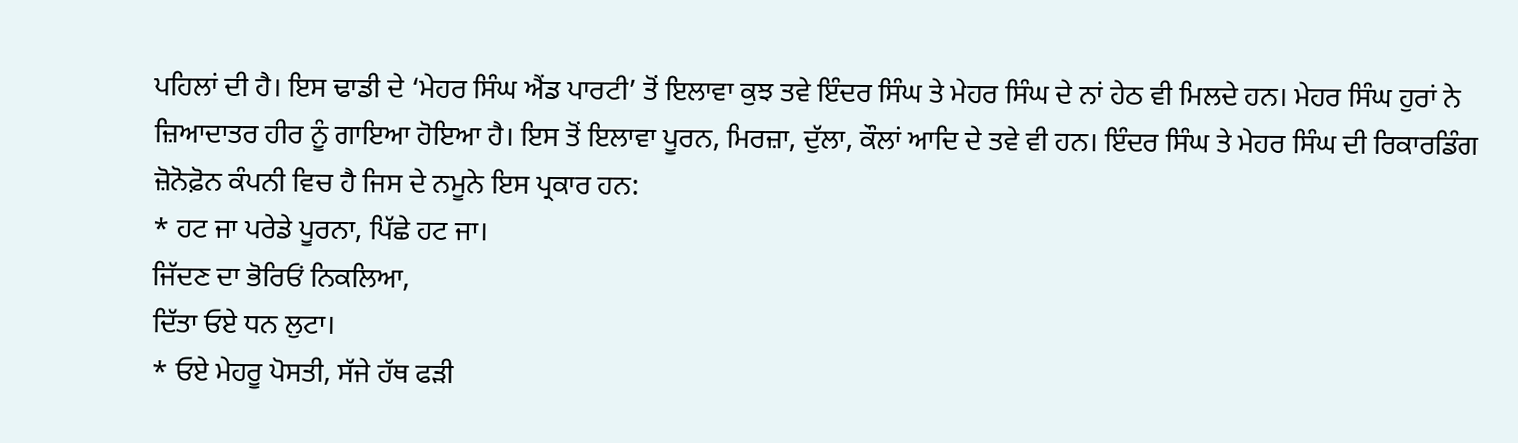ਪਹਿਲਾਂ ਦੀ ਹੈ। ਇਸ ਢਾਡੀ ਦੇ ‘ਮੇਹਰ ਸਿੰਘ ਐਂਡ ਪਾਰਟੀ’ ਤੋਂ ਇਲਾਵਾ ਕੁਝ ਤਵੇ ਇੰਦਰ ਸਿੰਘ ਤੇ ਮੇਹਰ ਸਿੰਘ ਦੇ ਨਾਂ ਹੇਠ ਵੀ ਮਿਲਦੇ ਹਨ। ਮੇਹਰ ਸਿੰਘ ਹੁਰਾਂ ਨੇ ਜ਼ਿਆਦਾਤਰ ਹੀਰ ਨੂੰ ਗਾਇਆ ਹੋਇਆ ਹੈ। ਇਸ ਤੋਂ ਇਲਾਵਾ ਪੂਰਨ, ਮਿਰਜ਼ਾ, ਦੁੱਲਾ, ਕੌਲਾਂ ਆਦਿ ਦੇ ਤਵੇ ਵੀ ਹਨ। ਇੰਦਰ ਸਿੰਘ ਤੇ ਮੇਹਰ ਸਿੰਘ ਦੀ ਰਿਕਾਰਡਿੰਗ ਜ਼ੋਨੋਫ਼ੋਨ ਕੰਪਨੀ ਵਿਚ ਹੈ ਜਿਸ ਦੇ ਨਮੂਨੇ ਇਸ ਪ੍ਰਕਾਰ ਹਨ:
* ਹਟ ਜਾ ਪਰੇਡੇ ਪੂਰਨਾ, ਪਿੱਛੇ ਹਟ ਜਾ।
ਜਿੱਦਣ ਦਾ ਭੋਰਿਓਂ ਨਿਕਲਿਆ,
ਦਿੱਤਾ ਓਏ ਧਨ ਲੁਟਾ।
* ਓਏ ਮੇਹਰੂ ਪੋਸਤੀ, ਸੱਜੇ ਹੱਥ ਫੜੀ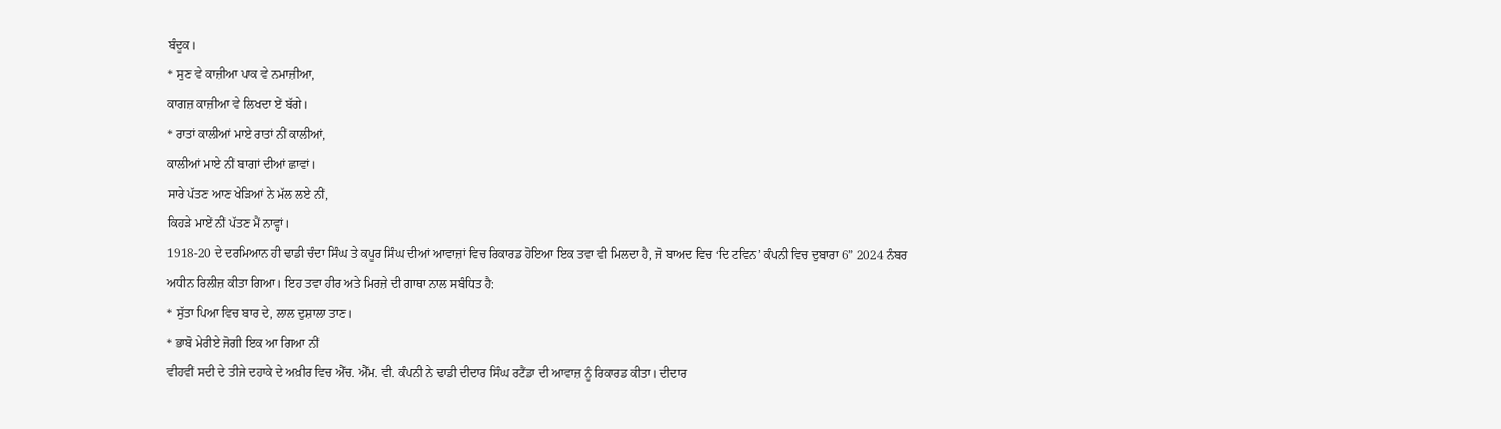ਬੰਦੂਕ।
* ਸੁਣ ਵੇ ਕਾਜ਼ੀਆ ਪਾਕ ਵੇ ਨਮਾਜ਼ੀਆ,
ਕਾਗਜ਼ ਕਾਜ਼ੀਆ ਵੇ ਲਿਖਦਾ ਏਂ ਬੱਗੇ।
* ਰਾਤਾਂ ਕਾਲੀਆਂ ਮਾਏ ਰਾਤਾਂ ਨੀਂ ਕਾਲੀਆਂ,
ਕਾਲੀਆਂ ਮਾਏ ਨੀਂ ਬਾਗਾਂ ਦੀਆਂ ਛਾਵਾਂ।
ਸਾਰੇ ਪੱਤਣ ਆਣ ਖੇੜਿਆਂ ਨੇ ਮੱਲ ਲਏ ਨੀਂ,
ਕਿਹੜੇ ਮਾਏਂ ਨੀਂ ਪੱਤਣ ਮੈਂ ਨਾਵ੍ਹਾਂ।
1918-20 ਦੇ ਦਰਮਿਆਨ ਹੀ ਢਾਡੀ ਚੰਦਾ ਸਿੰਘ ਤੇ ਕਪੂਰ ਸਿੰਘ ਦੀਆਂ ਆਵਾਜ਼ਾਂ ਵਿਚ ਰਿਕਾਰਡ ਹੋਇਆ ਇਕ ਤਵਾ ਵੀ ਮਿਲਦਾ ਹੈ, ਜੋ ਬਾਅਦ ਵਿਚ ‘ਦਿ ਟਵਿਨ’ ਕੰਪਨੀ ਵਿਚ ਦੁਬਾਰਾ 6” 2024 ਨੰਬਰ ਅਧੀਨ ਰਿਲੀਜ਼ ਕੀਤਾ ਗਿਆ। ਇਹ ਤਵਾ ਹੀਰ ਅਤੇ ਮਿਰਜ਼ੇ ਦੀ ਗਾਥਾ ਨਾਲ ਸਬੰਧਿਤ ਹੈ:
* ਸੁੱਤਾ ਪਿਆ ਵਿਚ ਬਾਰ ਦੇ, ਲਾਲ ਦੁਸ਼ਾਲਾ ਤਾਣ।
* ਭਾਬੋ ਮੇਰੀਏ ਜੋਗੀ ਇਕ ਆ ਗਿਆ ਨੀਂ
ਵੀਹਵੀਂ ਸਦੀ ਦੇ ਤੀਜੇ ਦਹਾਕੇ ਦੇ ਅਖ਼ੀਰ ਵਿਚ ਐੱਚ. ਐੱਮ. ਵੀ. ਕੰਪਨੀ ਨੇ ਢਾਡੀ ਦੀਦਾਰ ਸਿੰਘ ਰਟੈਂਡਾ ਦੀ ਆਵਾਜ਼ ਨੂੰ ਰਿਕਾਰਡ ਕੀਤਾ। ਦੀਦਾਰ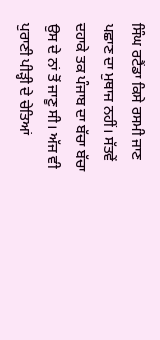ਸਿੰਘ ਰਟੈਂਡਾ ਕਿਸੇ ਰਸਮੀ ਜਾਣ ਪਛਾਣ ਦਾ ਮੁਥਾਜ ਨਹੀਂ। ਸੱਤਵੇਂ ਦਹਾਕੇ ਤਕ ਪੰਜਾਬ ਦਾ ਬੱਚਾ ਬੱਚਾ ਉਸ ਦੇ ਨਾਂ ਤੋਂ ਜਾਣੂ ਸੀ। ਅੱਜ ਵੀ ਪੁਰਾਣੀ ਪੀੜ੍ਹੀ ਦੇ ਚੇਤਿਆਂ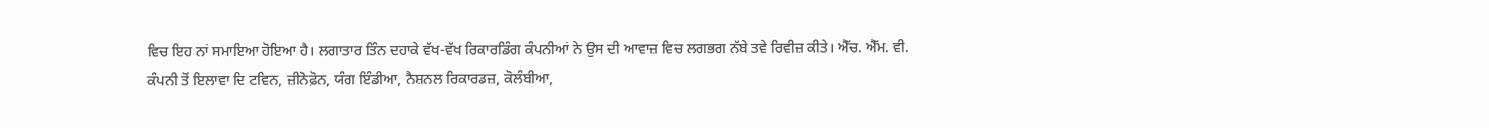ਵਿਚ ਇਹ ਨਾਂ ਸਮਾਇਆ ਹੋਇਆ ਹੈ। ਲਗਾਤਾਰ ਤਿੰਨ ਦਹਾਕੇ ਵੱਖ-ਵੱਖ ਰਿਕਾਰਡਿੰਗ ਕੰਪਨੀਆਂ ਨੇ ਉਸ ਦੀ ਆਵਾਜ਼ ਵਿਚ ਲਗਭਗ ਨੱਬੇ ਤਵੇ ਰਿਵੀਜ਼ ਕੀਤੇ। ਐੱਚ. ਐੱਮ. ਵੀ. ਕੰਪਨੀ ਤੋਂ ਇਲਾਵਾ ਦਿ ਟਵਿਨ, ਜ਼ੀਨੋਫ਼ੋਨ, ਯੰਗ ਇੰਡੀਆ, ਨੈਸ਼ਨਲ ਰਿਕਾਰਡਜ਼, ਕੋਲੰਬੀਆ,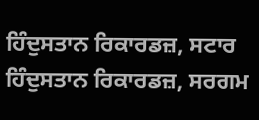ਹਿੰਦੁਸਤਾਨ ਰਿਕਾਰਡਜ਼, ਸਟਾਰ ਹਿੰਦੁਸਤਾਨ ਰਿਕਾਰਡਜ਼, ਸਰਗਮ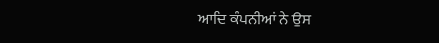ਆਦਿ ਕੰਪਨੀਆਂ ਨੇ ਉਸ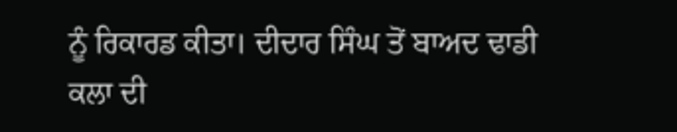ਨੂੰ ਰਿਕਾਰਡ ਕੀਤਾ। ਦੀਦਾਰ ਸਿੰਘ ਤੋਂ ਬਾਅਦ ਢਾਡੀ ਕਲਾ ਦੀ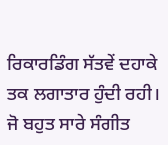ਰਿਕਾਰਡਿੰਗ ਸੱਤਵੇਂ ਦਹਾਕੇ ਤਕ ਲਗਾਤਾਰ ਹੁੰਦੀ ਰਹੀ। ਜੋ ਬਹੁਤ ਸਾਰੇ ਸੰਗੀਤ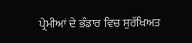ਪ੍ਰੇਮੀਆਂ ਦੇ ਭੰਡਾਰ ਵਿਚ ਸੁਰੱਖਿਅਤ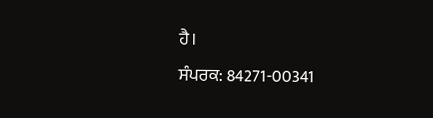ਹੈ।
ਸੰਪਰਕ: 84271-00341